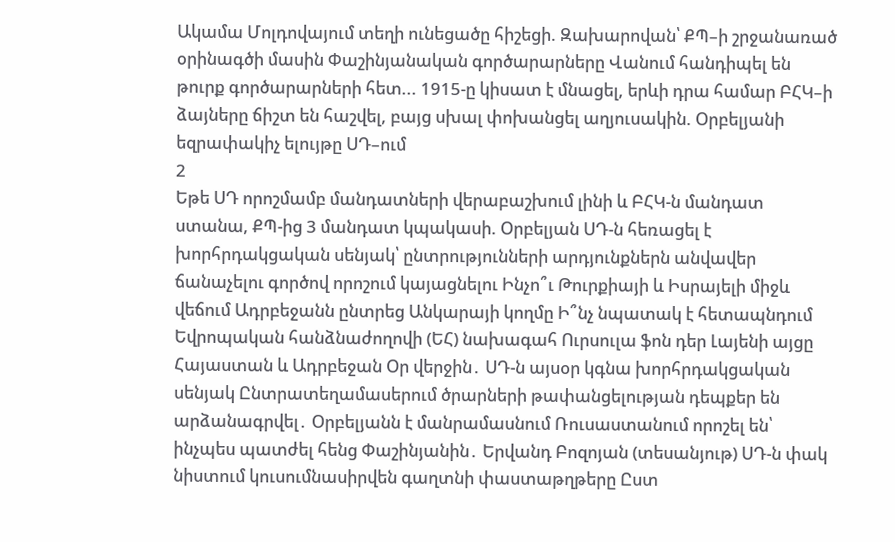Ակամա Մոլդովայում տեղի ունեցածը հիշեցի. Զախարովան՝ ՔՊ–ի շրջանառած օրինագծի մասին Փաշինյանական գործարարները Վանում հանդիպել են թուրք գործարարների հետ... 1915-ը կիսատ է մնացել, երևի դրա համար ԲՀԿ–ի ձայները ճիշտ են հաշվել, բայց սխալ փոխանցել աղյուսակին. Օրբելյանի եզրափակիչ ելույթը ՍԴ–ում
2
Եթե ՍԴ որոշմամբ մանդատների վերաբաշխում լինի և ԲՀԿ-ն մանդատ ստանա, ՔՊ-ից 3 մանդատ կպակասի. Օրբելյան ՍԴ-ն հեռացել է խորհրդակցական սենյակ՝ ընտրությունների արդյունքներն անվավեր ճանաչելու գործով որոշում կայացնելու Ինչո՞ւ Թուրքիայի և Իսրայելի միջև վեճում Ադրբեջանն ընտրեց Անկարայի կողմը Ի՞նչ նպատակ է հետապնդում Եվրոպական հանձնաժողովի (ԵՀ) նախագահ Ուրսուլա ֆոն դեր Լայենի այցը Հայաստան և Ադրբեջան Օր վերջին․ ՍԴ-ն այսօր կգնա խորհրդակցական սենյակ Ընտրատեղամասերում ծրարների թափանցելության դեպքեր են արձանագրվել․ Օրբելյանն է մանրամասնում Ռուսաստանում որոշել են՝ ինչպես պատժել հենց Փաշինյանին․ Երվանդ Բոզոյան (տեսանյութ) ՍԴ-ն փակ նիստում կուսումնասիրվեն գաղտնի փաստաթղթերը Ըստ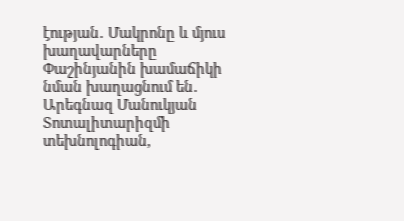էության․ Մակրոնը և մյուս խաղավարները Փաշինյանին խամաճիկի նման խաղացնում են․ Արեգնազ Մանուկյան Տոտալիտարիզմի տեխնոլոգիան,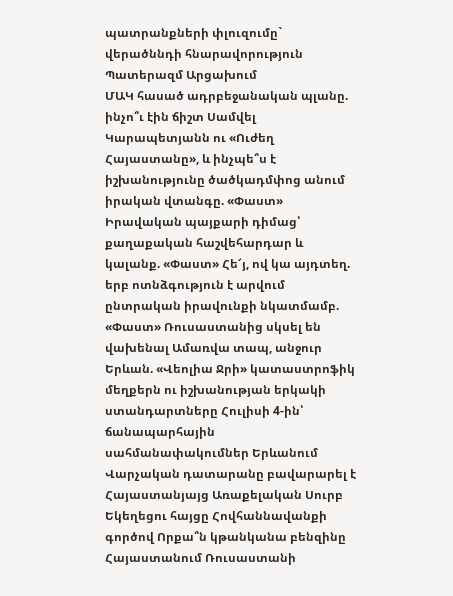պատրանքների փլուզումը` վերածննդի հնարավորություն Պատերազմ Արցախում
ՄԱԿ հասած ադրբեջանական պլանը. ինչո՞ւ էին ճիշտ Սամվել Կարապետյանն ու «Ուժեղ Հայաստանը», և ինչպե՞ս է իշխանությունը ծածկադմփոց անում իրական վտանգը. «Փաստ» Իրավական պայքարի դիմաց՝ քաղաքական հաշվեհարդար և կալանք. «Փաստ» Հե՜յ, ով կա այդտեղ. երբ ոտնձգություն է արվում ընտրական իրավունքի նկատմամբ. «Փաստ» Ռուսաստանից սկսել են վախենալ Ամառվա տապ, անջուր Երևան. «Վեոլիա Ջրի» կատաստրոֆիկ մեղքերն ու իշխանության երկակի ստանդարտները Հուլիսի 4-ին՝ ճանապարհային սահմանափակումներ Երևանում Վարչական դատարանը բավարարել է Հայաստանյայց Առաքելական Սուրբ Եկեղեցու հայցը Հովհաննավանքի գործով Որքա՞ն կթանկանա բենզինը Հայաստանում Ռուսաստանի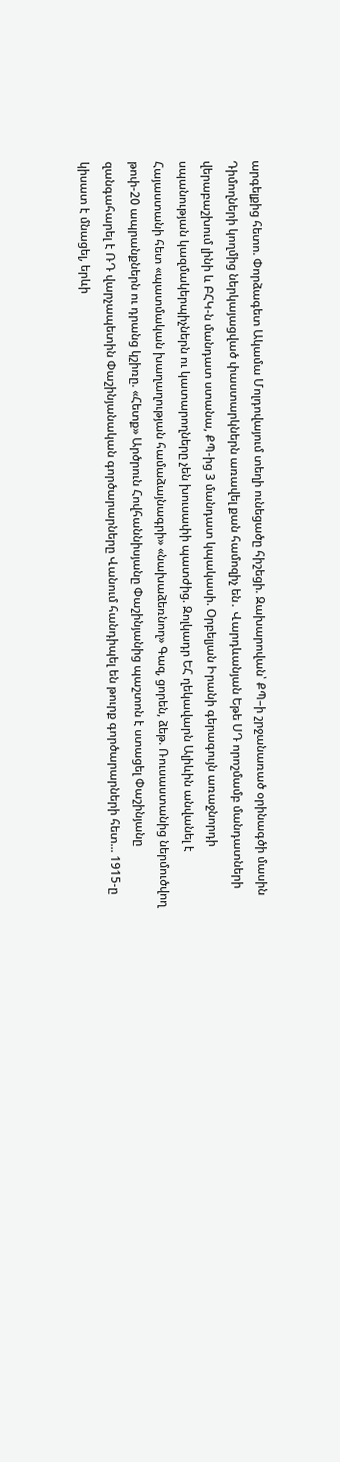արգելքից հետո. Փորձագետ Ակամա Մոլդովայում տեղի ունեցածը հիշեցի. Զախարովան՝ ՔՊ–ի շրջանառած օրինագծի մասին Դիմողների կողմից ներկայացված փաստարկներն առավել քան համոզիչ են․ Վարդևանյան Եթե ՍԴ որոշմամբ մանդատների վերաբաշխում լինի և ԲՀԿ-ն մանդատ ստանա, ՔՊ-ից 3 մանդատ կպակասի. Օրբելյան Իրանի գերագույն առաջնորդի սպանության կազմակերպիչներն ու կատարողները չեն խուսափի պատժից. Զոլկադր ԵՀ ղեկավարն Ալիևին անվանել է Հայաստանի հետ «պատմական խաղաղության համաձայնագրի» «նախաձեռնող» Գազ, ցորեն, ձեթ. Ռուսաստանից ներմուծվող թոփ-20 ապրանքներն ու դրանց կշիռը. «Հետք» Արծրուն Հովհաննիսյանը Փաշինյանից պաշտոն է ստացել Փաշինյանը զանգահարել է ՌԴ վարչապետին Փաշինյանական գործարարները Վանում հանդիպել են թուրք գործարարների հետ... 1915-ը կիսատ է մնացել, երևի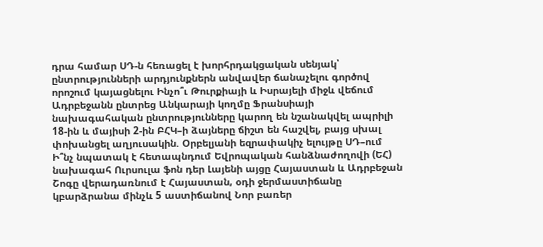դրա համար ՍԴ-ն հեռացել է խորհրդակցական սենյակ՝ ընտրությունների արդյունքներն անվավեր ճանաչելու գործով որոշում կայացնելու Ինչո՞ւ Թուրքիայի և Իսրայելի միջև վեճում Ադրբեջանն ընտրեց Անկարայի կողմը Ֆրանսիայի նախագահական ընտրությունները կարող են նշանակվել ապրիլի 18-ին և մայիսի 2-ին ԲՀԿ–ի ձայները ճիշտ են հաշվել, բայց սխալ փոխանցել աղյուսակին. Օրբելյանի եզրափակիչ ելույթը ՍԴ–ում Ի՞նչ նպատակ է հետապնդում Եվրոպական հանձնաժողովի (ԵՀ) նախագահ Ուրսուլա ֆոն դեր Լայենի այցը Հայաստան և Ադրբեջան Շոգը վերադառնում է Հայաստան, օդի ջերմաստիճանը կբարձրանա մինչև 5 աստիճանով Նոր բառեր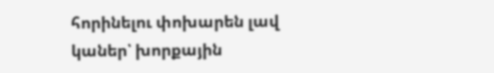հորինելու փոխարեն լավ կաներ՝ խորքային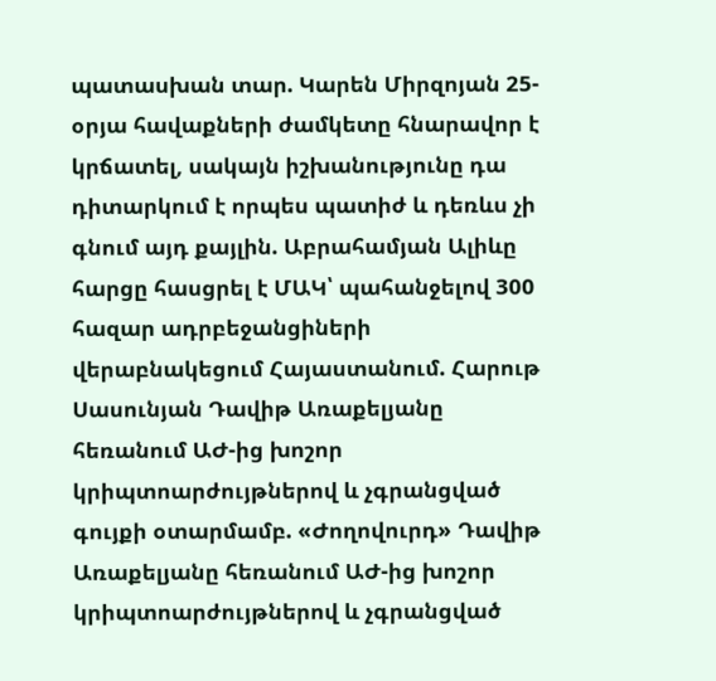պատասխան տար. Կարեն Միրզոյան 25-օրյա հավաքների ժամկետը հնարավոր է կրճատել, սակայն իշխանությունը դա դիտարկում է որպես պատիժ և դեռևս չի գնում այդ քայլին. Աբրահամյան Ալիևը հարցը հասցրել է ՄԱԿ՝ պահանջելով 300 հազար ադրբեջանցիների վերաբնակեցում Հայաստանում. Հարութ Սասունյան Դավիթ Առաքելյանը հեռանում ԱԺ-ից խոշոր կրիպտոարժույթներով և չգրանցված գույքի օտարմամբ. «Ժողովուրդ» Դավիթ Առաքելյանը հեռանում ԱԺ-ից խոշոր կրիպտոարժույթներով և չգրանցված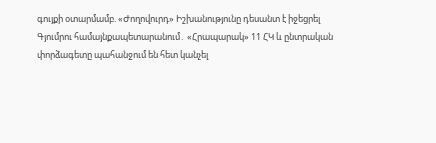գույքի օտարմամբ. «Ժողովուրդ» Իշխանությունը դեսանտ է իջեցրել Գյումրու համայնքապետարանում․ «Հրապարակ» 11 ՀԿ և ընտրական փորձագետը պահանջում են հետ կանչել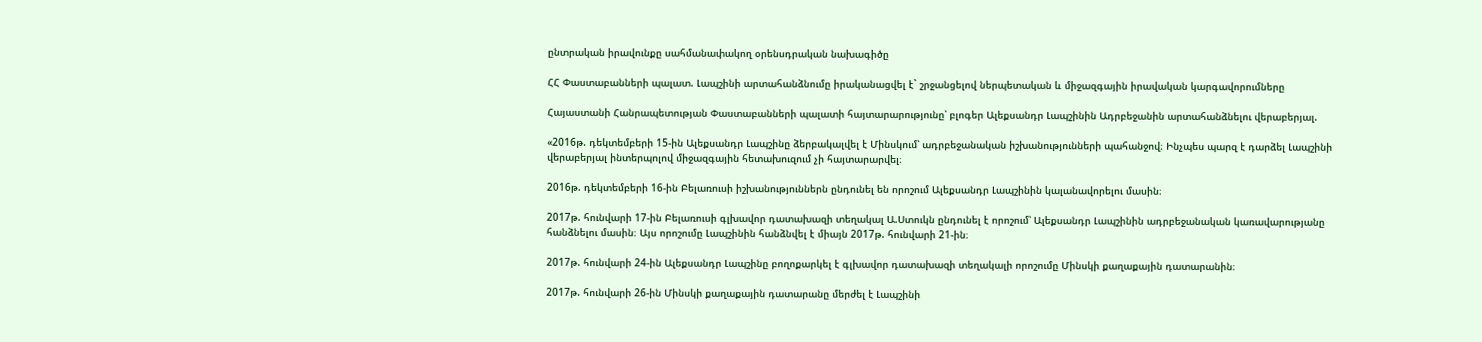ընտրական իրավունքը սահմանափակող օրենսդրական նախագիծը

ՀՀ Փաստաբանների պալատ. Լապշինի արտահանձնումը իրականացվել է` շրջանցելով ներպետական և միջազգային իրավական կարգավորումները

Հայաստանի Հանրապետության Փաստաբանների պալատի հայտարարությունը՝ բլոգեր Ալեքսանդր Լապշինին Ադրբեջանին արտահանձնելու վերաբերյալ.

«2016թ. դեկտեմբերի 15-ին Ալեքսանդր Լապշինը ձերբակալվել է Մինսկում՝ ադրբեջանական իշխանությունների պահանջով։ Ինչպես պարզ է դարձել Լապշինի վերաբերյալ ինտերպոլով միջազգային հետախուզում չի հայտարարվել։

2016թ. դեկտեմբերի 16-ին Բելառուսի իշխանություններն ընդունել են որոշում Ալեքսանդր Լապշինին կալանավորելու մասին։

2017թ. հունվարի 17-ին Բելառուսի գլխավոր դատախազի տեղակալ Ա.Ստուկն ընդունել է որոշում՝ Ալեքսանդր Լապշինին ադրբեջանական կառավարությանը հանձնելու մասին։ Այս որոշումը Լապշինին հանձնվել է միայն 2017թ. հունվարի 21-ին։

2017թ. հունվարի 24-ին Ալեքսանդր Լապշինը բողոքարկել է գլխավոր դատախազի տեղակալի որոշումը Մինսկի քաղաքային դատարանին։

2017թ. հունվարի 26-ին Մինսկի քաղաքային դատարանը մերժել է Լապշինի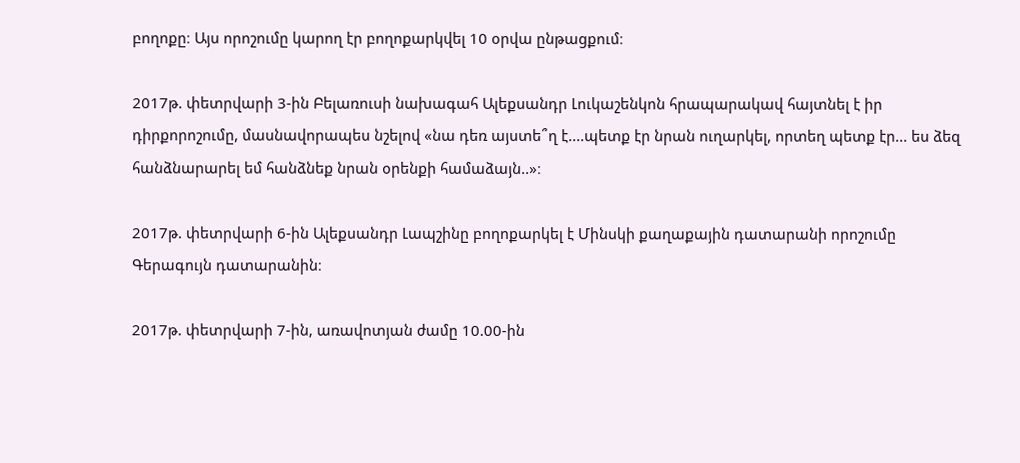բողոքը։ Այս որոշումը կարող էր բողոքարկվել 10 օրվա ընթացքում։

2017թ. փետրվարի 3-ին Բելառուսի նախագահ Ալեքսանդր Լուկաշենկոն հրապարակավ հայտնել է իր դիրքորոշումը, մասնավորապես նշելով «նա դեռ այստե՞ղ է....պետք էր նրան ուղարկել, որտեղ պետք էր... ես ձեզ հանձնարարել եմ հանձնեք նրան օրենքի համաձայն..»։

2017թ. փետրվարի 6-ին Ալեքսանդր Լապշինը բողոքարկել է Մինսկի քաղաքային դատարանի որոշումը Գերագույն դատարանին։

2017թ. փետրվարի 7-ին, առավոտյան ժամը 10.00-ին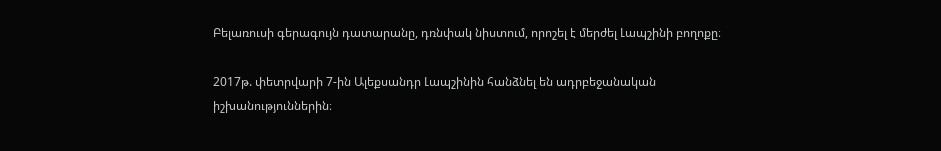Բելառուսի գերագույն դատարանը, դռնփակ նիստում, որոշել է մերժել Լապշինի բողոքը։

2017թ. փետրվարի 7-ին Ալեքսանդր Լապշինին հանձնել են ադրբեջանական իշխանություններին։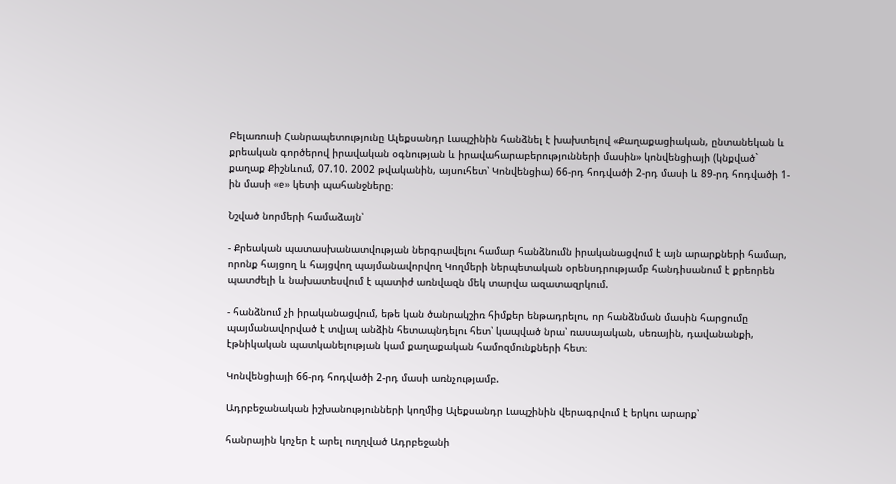Բելառուսի Հանրապետությունը Ալեքսանդր Լապշինին հանձնել է խախտելով «Քաղաքացիական, ընտանեկան և քրեական գործերով իրավական օգնության և իրավահարաբերությունների մասին» կոնվենցիայի (կնքված` քաղաք Քիշնևում, 07.10. 2002 թվականին, այսուհետ՝ Կոնվենցիա) 66-րդ հոդվածի 2-րդ մասի և 89-րդ հոդվածի 1-ին մասի «e» կետի պահանջները։

Նշված նորմերի համաձայն՝

- Քրեական պատասխանատվության ներգրավելու համար հանձնումն իրականացվում է այն արարքների համար, որոնք հայցող և հայցվող պայմանավորվող Կողմերի ներպետական օրենսդրությամբ հանդիսանում է քրեորեն պատժելի և նախատեսվում է պատիժ առնվազն մեկ տարվա ազատազրկում.

- հանձնում չի իրականացվում, եթե կան ծանրակշիռ հիմքեր ենթադրելու, որ հանձնման մասին հարցումը պայմանավորված է տվյալ անձին հետապնդելու հետ՝ կապված նրա՝ ռասայական, սեռային, դավանանքի, էթնիկական պատկանելության կամ քաղաքական համոզմունքների հետ։

Կոնվենցիայի 66-րդ հոդվածի 2-րդ մասի առնչությամբ.

Ադրբեջանական իշխանությունների կողմից Ալեքսանդր Լապշինին վերագրվում է երկու արարք՝

հանրային կոչեր է արել ուղղված Ադրբեջանի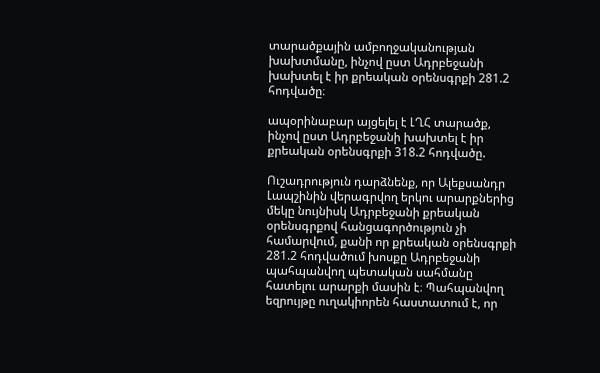տարածքային ամբողջականության խախտմանը, ինչով ըստ Ադրբեջանի խախտել է իր քրեական օրենսգրքի 281.2 հոդվածը։

ապօրինաբար այցելել է ԼՂՀ տարածք, ինչով ըստ Ադրբեջանի խախտել է իր քրեական օրենսգրքի 318.2 հոդվածը.

Ուշադրություն դարձնենք, որ Ալեքսանդր Լապշինին վերագրվող երկու արարքներից մեկը նույնիսկ Ադրբեջանի քրեական օրենսգրքով հանցագործություն չի համարվում, քանի որ քրեական օրենսգրքի 281.2 հոդվածում խոսքը Ադրբեջանի պահպանվող պետական սահմանը հատելու արարքի մասին է։ Պահպանվող եզրույթը ուղակիորեն հաստատում է, որ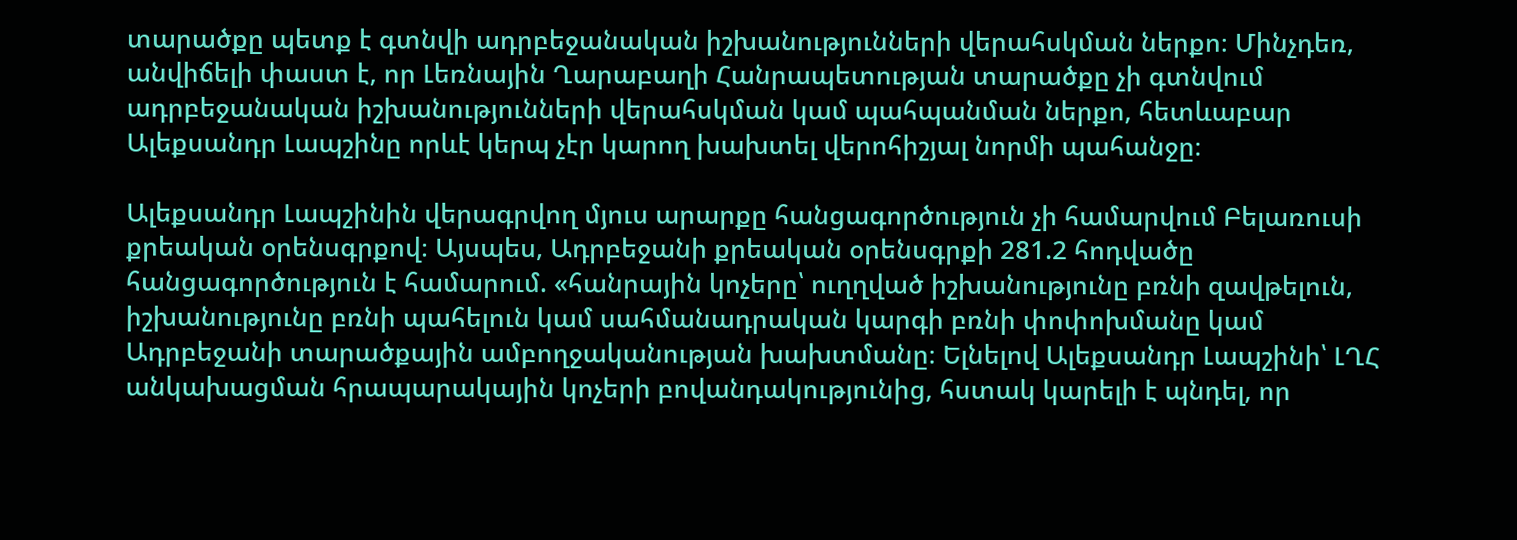տարածքը պետք է գտնվի ադրբեջանական իշխանությունների վերահսկման ներքո։ Մինչդեռ, անվիճելի փաստ է, որ Լեռնային Ղարաբաղի Հանրապետության տարածքը չի գտնվում ադրբեջանական իշխանությունների վերահսկման կամ պահպանման ներքո, հետևաբար Ալեքսանդր Լապշինը որևէ կերպ չէր կարող խախտել վերոհիշյալ նորմի պահանջը։

Ալեքսանդր Լապշինին վերագրվող մյուս արարքը հանցագործություն չի համարվում Բելառուսի քրեական օրենսգրքով։ Այսպես, Ադրբեջանի քրեական օրենսգրքի 281.2 հոդվածը հանցագործություն է համարում. «հանրային կոչերը՝ ուղղված իշխանությունը բռնի զավթելուն, իշխանությունը բռնի պահելուն կամ սահմանադրական կարգի բռնի փոփոխմանը կամ Ադրբեջանի տարածքային ամբողջականության խախտմանը։ Ելնելով Ալեքսանդր Լապշինի՝ ԼՂՀ անկախացման հրապարակային կոչերի բովանդակությունից, հստակ կարելի է պնդել, որ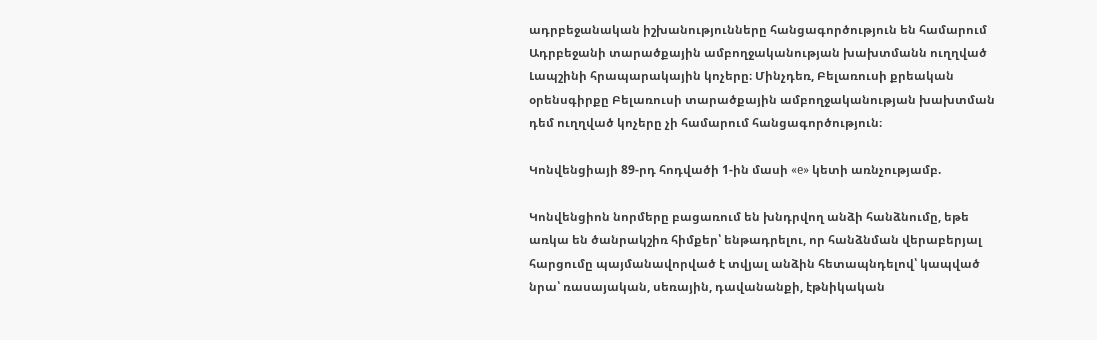ադրբեջանական իշխանությունները հանցագործություն են համարում Ադրբեջանի տարածքային ամբողջականության խախտմանն ուղղված Լապշինի հրապարակային կոչերը։ Մինչդեռ, Բելառուսի քրեական օրենսգիրքը Բելառուսի տարածքային ամբողջականության խախտման դեմ ուղղված կոչերը չի համարում հանցագործություն։

Կոնվենցիայի 89-րդ հոդվածի 1-ին մասի «e» կետի առնչությամբ.

Կոնվենցիոն նորմերը բացառում են խնդրվող անձի հանձնումը, եթե առկա են ծանրակշիռ հիմքեր՝ ենթադրելու, որ հանձնման վերաբերյալ հարցումը պայմանավորված է տվյալ անձին հետապնդելով՝ կապված նրա՝ ռասայական, սեռային, դավանանքի, էթնիկական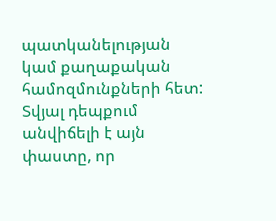պատկանելության կամ քաղաքական համոզմունքների հետ: Տվյալ դեպքում անվիճելի է այն փաստը, որ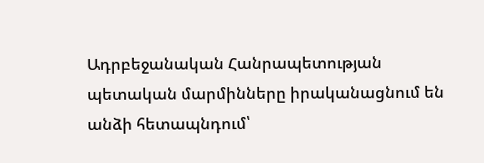Ադրբեջանական Հանրապետության պետական մարմինները իրականացնում են անձի հետապնդում՝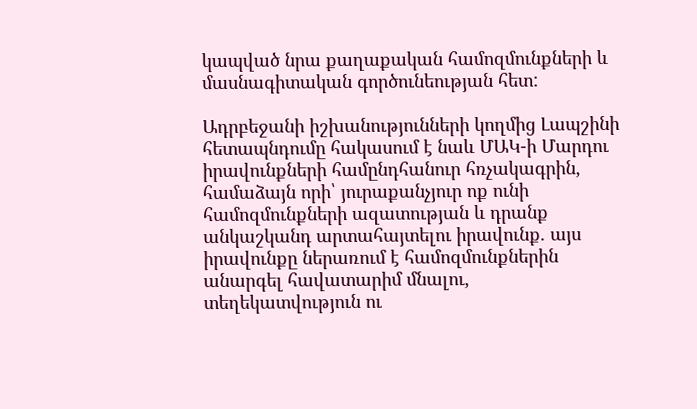կապված նրա քաղաքական համոզմունքների և մասնագիտական գործունեության հետ:

Ադրբեջանի իշխանությունների կողմից Լապշինի հետապնդումը հակասում է նաև ՄԱԿ-ի Մարդու իրավունքների համընդհանուր հռչակագրին, համաձայն որի՝ յուրաքանչյուր ոք ունի համոզմունքների ազատության և դրանք անկաշկանդ արտահայտելու իրավունք. այս իրավունքը ներառում է համոզմունքներին անարգել հավատարիմ մնալու, տեղեկատվություն ու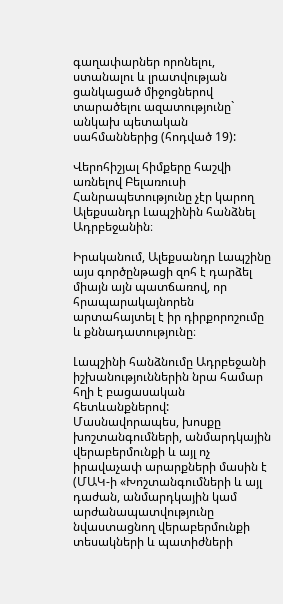գաղափարներ որոնելու, ստանալու և լրատվության ցանկացած միջոցներով տարածելու ազատությունը` անկախ պետական սահմաններից (հոդված 19):

Վերոհիշյալ հիմքերը հաշվի առնելով Բելառուսի Հանրապետությունը չէր կարող Ալեքսանդր Լապշինին հանձնել Ադրբեջանին։

Իրականում, Ալեքսանդր Լապշինը այս գործընթացի զոհ է դարձել միայն այն պատճառով, որ հրապարակայնորեն արտահայտել է իր դիրքորոշումը և քննադատությունը։

Լապշինի հանձնումը Ադրբեջանի իշխանություններին նրա համար հղի է բացասական հետևանքներով: Մասնավորապես, խոսքը խոշտանգումների, անմարդկային վերաբերմունքի և այլ ոչ իրավաչափ արարքների մասին է (ՄԱԿ-ի «Խոշտանգումների և այլ դաժան, անմարդկային կամ արժանապատվությունը նվաստացնող վերաբերմունքի տեսակների և պատիժների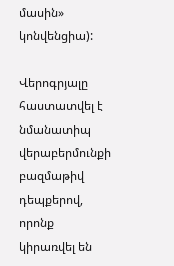մասին» կոնվենցիա):

Վերոգրյալը հաստատվել է նմանատիպ վերաբերմունքի բազմաթիվ դեպքերով, որոնք կիրառվել են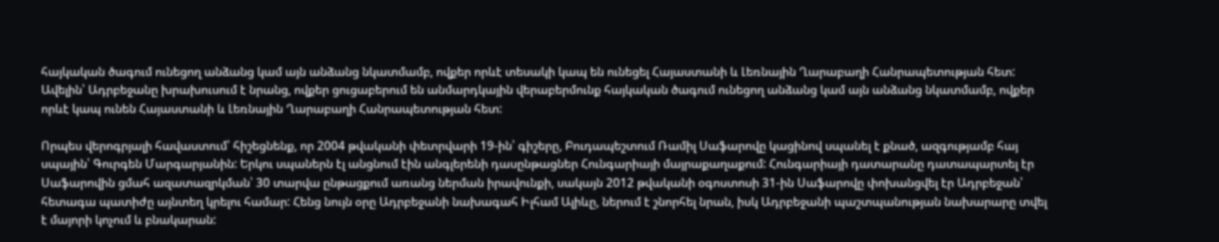հայկական ծագում ունեցող անձանց կամ այն անձանց նկատմամբ, ովքեր որևէ տեսակի կապ են ունեցել Հայաստանի և Լեռնային Ղարաբաղի Հանրապետության հետ: Ավելին՝ Ադրբեջանը խրախուսում է նրանց, ովքեր ցուցաբերում են անմարդկային վերաբերմունք հայկական ծագում ունեցող անձանց կամ այն անձանց նկատմամբ, ովքեր որևէ կապ ունեն Հայաստանի և Լեռնային Ղարաբաղի Հանրապետության հետ:

Որպես վերոգրյալի հավաստում՝ հիշեցնենք, որ 2004 թվականի փետրվարի 19-ին՝ գիշերը, Բուդապեշտում Ռամիլ Սաֆարովը կացինով սպանել է քնած, ազգությամբ հայ սպային՝ Գուրգեն Մարգարյանին: Երկու սպաներն էլ անցնում էին անգլերենի դասընթացներ Հունգարիայի մայրաքաղաքում: Հունգարիայի դատարանը դատապարտել էր Սաֆարովին ցմահ ազատազրկման՝ 30 տարվա ընթացքում առանց ներման իրավունքի, սակայն 2012 թվականի օգոստոսի 31-ին Սաֆարովը փոխանցվել էր Ադրբեջան՝ հետագա պատիժը այնտեղ կրելու համար: Հենց նույն օրը Ադրբեջանի նախագահ Իլհամ Ալիևը, ներում է շնորհել նրան, իսկ Ադրբեջանի պաշտպանության նախարարը տվել է մայորի կոչում և բնակարան: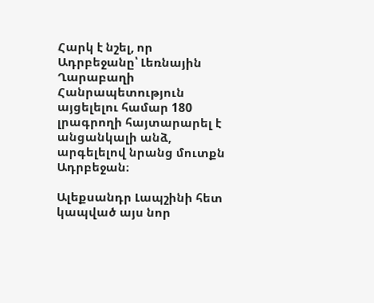Հարկ է նշել, որ Ադրբեջանը՝ Լեռնային Ղարաբաղի Հանրապետություն այցելելու համար 180 լրագրողի հայտարարել է անցանկալի անձ, արգելելով նրանց մուտքն Ադրբեջան։

Ալեքսանդր Լապշինի հետ կապված այս նոր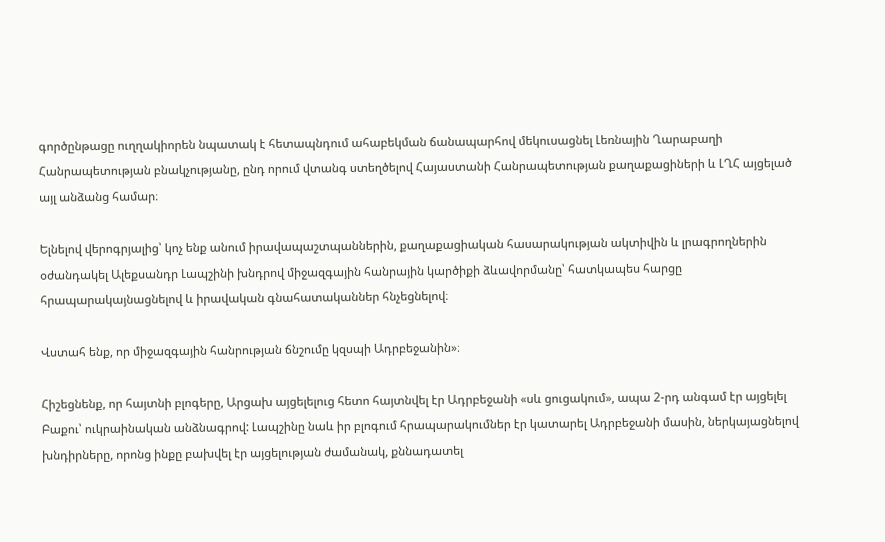գործընթացը ուղղակիորեն նպատակ է հետապնդում ահաբեկման ճանապարհով մեկուսացնել Լեռնային Ղարաբաղի Հանրապետության բնակչությանը, ընդ որում վտանգ ստեղծելով Հայաստանի Հանրապետության քաղաքացիների և ԼՂՀ այցելած այլ անձանց համար։

Ելնելով վերոգրյալից՝ կոչ ենք անում իրավապաշտպաններին, քաղաքացիական հասարակության ակտիվին և լրագրողներին օժանդակել Ալեքսանդր Լապշինի խնդրով միջազգային հանրային կարծիքի ձևավորմանը՝ հատկապես հարցը հրապարակայնացնելով և իրավական գնահատականներ հնչեցնելով։

Վստահ ենք, որ միջազգային հանրության ճնշումը կզսպի Ադրբեջանին»։

Հիշեցնենք, որ հայտնի բլոգերը, Արցախ այցելելուց հետո հայտնվել էր Ադրբեջանի «սև ցուցակում», ապա 2-րդ անգամ էր այցելել Բաքու՝ ուկրաինական անձնագրով: Լապշինը նաև իր բլոգում հրապարակումներ էր կատարել Ադրբեջանի մասին, ներկայացնելով խնդիրները, որոնց ինքը բախվել էր այցելության ժամանակ, քննադատել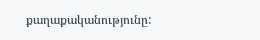քաղաքականությունը: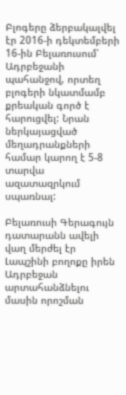Բլոգերը ձերբակալվել էր 2016-ի դեկտեմբերի 16-ին Բելառուսում՝ Ադրբեջանի պահանջով, որտեղ բլոգերի նկատմամբ քրեական գործ է հարուցվել: Նրան ներկայացված մեղադրանքների համար կարող է 5-8 տարվա ազատազրկում սպառնալ:

Բելառուսի Գերագույն դատարանն ավելի վաղ մերժել էր Լապշինի բողոքը իրեն Ադրբեջան արտահանձնելու մասին որոշման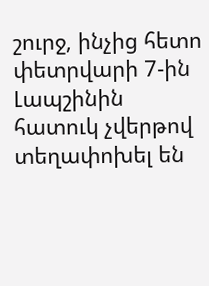շուրջ, ինչից հետո փետրվարի 7-ին Լապշինին հատուկ չվերթով տեղափոխել են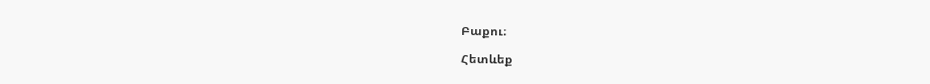Բաքու։

Հետևեք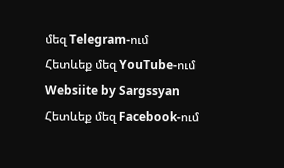մեզ Telegram-ում
Հետևեք մեզ YouTube-ում
Websiite by Sargssyan
Հետևեք մեզ Facebook-ում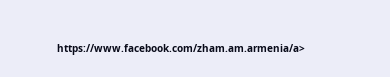https://www.facebook.com/zham.am.armenia/a>